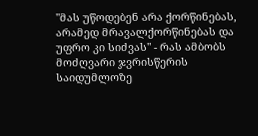"მას უწოდებენ არა ქორწინებას, არამედ მრავალქორწინებას და უფრო კი სიძვას" - რას ამბობს მოძღვარი ჯვრისწერის საიდუმლოზე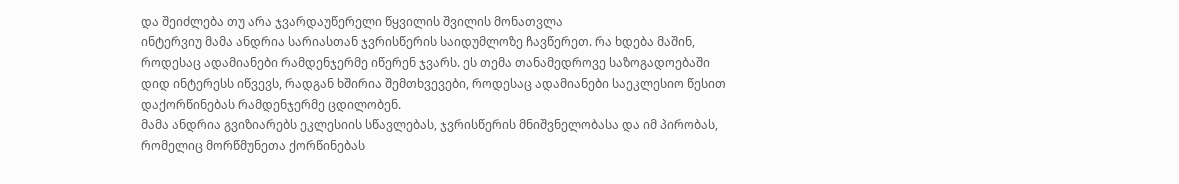და შეიძლება თუ არა ჯვარდაუწერელი წყვილის შვილის მონათვლა
ინტერვიუ მამა ანდრია სარიასთან ჯვრისწერის საიდუმლოზე ჩავწერეთ. რა ხდება მაშინ, როდესაც ადამიანები რამდენჯერმე იწერენ ჯვარს. ეს თემა თანამედროვე საზოგადოებაში დიდ ინტერესს იწვევს, რადგან ხშირია შემთხვევები, როდესაც ადამიანები საეკლესიო წესით დაქორწინებას რამდენჯერმე ცდილობენ.
მამა ანდრია გვიზიარებს ეკლესიის სწავლებას, ჯვრისწერის მნიშვნელობასა და იმ პირობას, რომელიც მორწმუნეთა ქორწინებას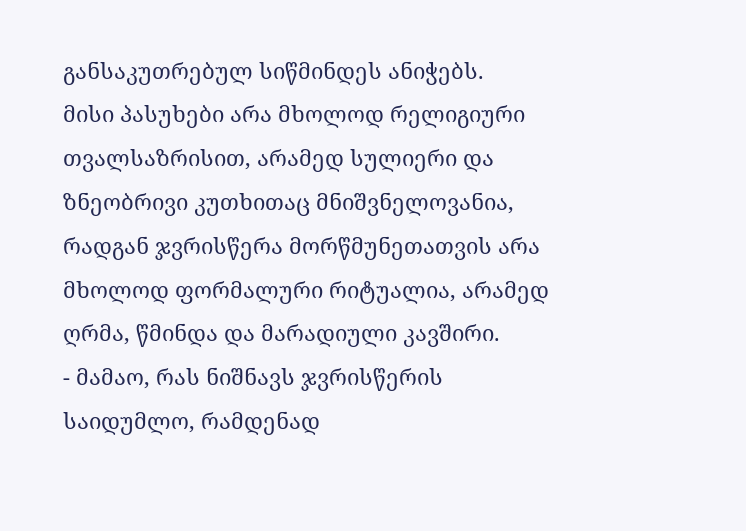განსაკუთრებულ სიწმინდეს ანიჭებს.
მისი პასუხები არა მხოლოდ რელიგიური თვალსაზრისით, არამედ სულიერი და ზნეობრივი კუთხითაც მნიშვნელოვანია, რადგან ჯვრისწერა მორწმუნეთათვის არა მხოლოდ ფორმალური რიტუალია, არამედ ღრმა, წმინდა და მარადიული კავშირი.
- მამაო, რას ნიშნავს ჯვრისწერის საიდუმლო, რამდენად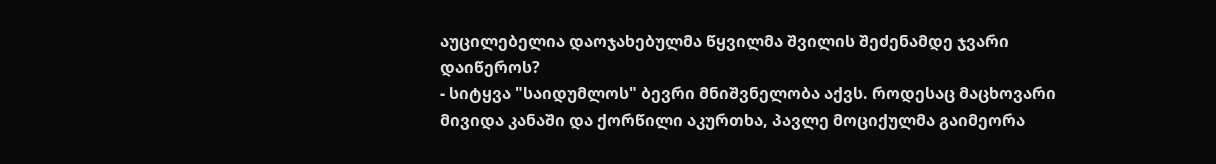აუცილებელია დაოჯახებულმა წყვილმა შვილის შეძენამდე ჯვარი დაიწეროს?
- სიტყვა "საიდუმლოს" ბევრი მნიშვნელობა აქვს. როდესაც მაცხოვარი მივიდა კანაში და ქორწილი აკურთხა, პავლე მოციქულმა გაიმეორა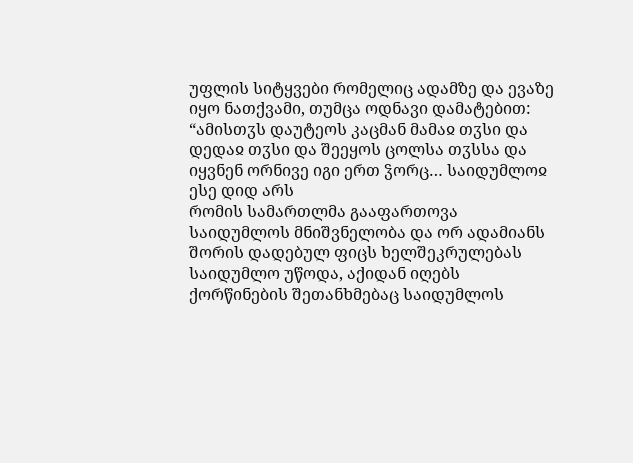უფლის სიტყვები რომელიც ადამზე და ევაზე იყო ნათქვამი, თუმცა ოდნავი დამატებით: “ამისთჳს დაუტეოს კაცმან მამაჲ თჳსი და დედაჲ თჳსი და შეეყოს ცოლსა თჳსსა და იყვნენ ორნივე იგი ერთ ჴორც… საიდუმლოჲ ესე დიდ არს
რომის სამართლმა გააფართოვა საიდუმლოს მნიშვნელობა და ორ ადამიანს შორის დადებულ ფიცს ხელშეკრულებას საიდუმლო უწოდა, აქიდან იღებს ქორწინების შეთანხმებაც საიდუმლოს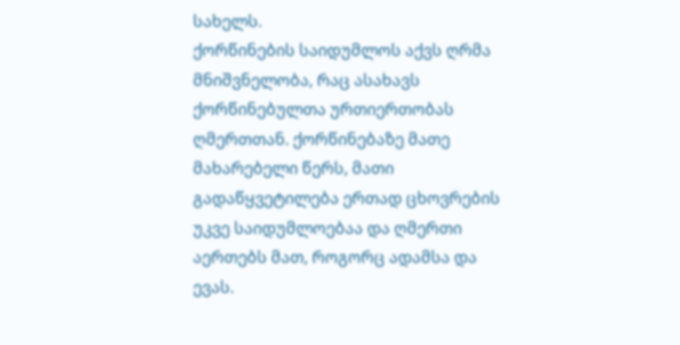სახელს.
ქორწინების საიდუმლოს აქვს ღრმა მნიშვნელობა, რაც ასახავს ქორწინებულთა ურთიერთობას ღმერთთან. ქორწინებაზე მათე მახარებელი წერს, მათი გადაწყვეტილება ერთად ცხოვრების უკვე საიდუმლოებაა და ღმერთი აერთებს მათ, როგორც ადამსა და ევას.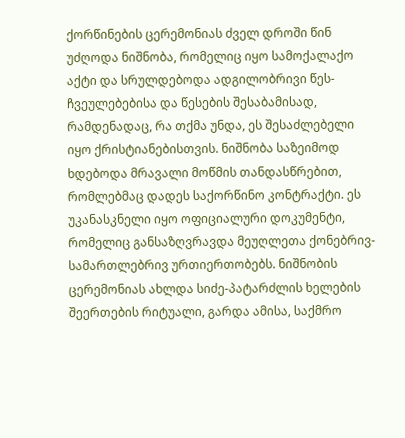ქორწინების ცერემონიას ძველ დროში წინ უძღოდა ნიშნობა, რომელიც იყო სამოქალაქო აქტი და სრულდებოდა ადგილობრივი წეს-ჩვეულებებისა და წესების შესაბამისად, რამდენადაც, რა თქმა უნდა, ეს შესაძლებელი იყო ქრისტიანებისთვის. ნიშნობა საზეიმოდ ხდებოდა მრავალი მოწმის თანდასწრებით, რომლებმაც დადეს საქორწინო კონტრაქტი. ეს უკანასკნელი იყო ოფიციალური დოკუმენტი, რომელიც განსაზღვრავდა მეუღლეთა ქონებრივ-სამართლებრივ ურთიერთობებს. ნიშნობის ცერემონიას ახლდა სიძე-პატარძლის ხელების შეერთების რიტუალი, გარდა ამისა, საქმრო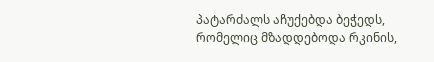პატარძალს აჩუქებდა ბეჭედს, რომელიც მზადდებოდა რკინის,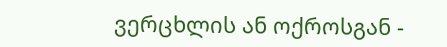ვერცხლის ან ოქროსგან -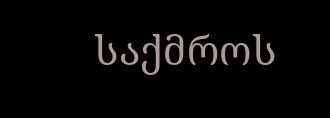საქმროს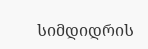სიმდიდრის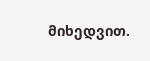მიხედვით.